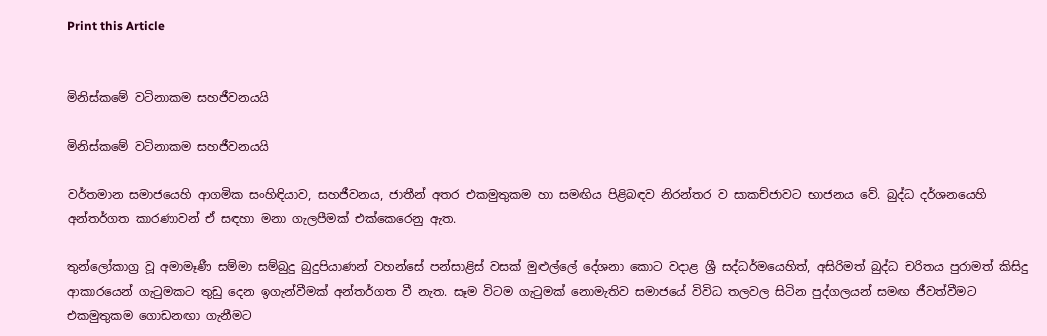Print this Article


මිනිස්කමේ වටිනාකම සහජීවනයයි

මිනිස්කමේ වටිනාකම සහජීවනයයි

වර්තමාන සමාජයෙහි ආගමික සංහිඳියාව, සහජීවනය, ජාතීන් අතර එකමුතුකම හා සමඟිය පිළිබඳව නිරන්තර ව සාකච්ජාවට භාජනය වේ. බුද්ධ දර්ශනයෙහි අන්තර්ගත කාරණාවන් ඒ සඳහා මනා ගැලපීමක් එක්කෙරෙනු ඇත.

තුන්ලෝකාග්‍ර වූ අමාමෑණී සම්මා සම්බුදු බුදුපියාණන් වහන්සේ පන්සාළිස් වසක් මුළුල්ලේ දේශනා කොට වදාළ ශ්‍රී සද්ධර්මයෙහිත්, අසිරිමත් බුද්ධ චරිතය පුරාමත් කිසිදු ආකාරයෙන් ගැටුමකට තුඩු දෙන ඉගැන්වීමක් අන්තර්ගත වී නැත. සෑම විටම ගැටුමක් නොමැතිව සමාජයේ විවිධ තලවල සිටින පුද්ගලයන් සමඟ ජීවත්වීමට එකමුතුකම ගොඩනඟා ගැනීමට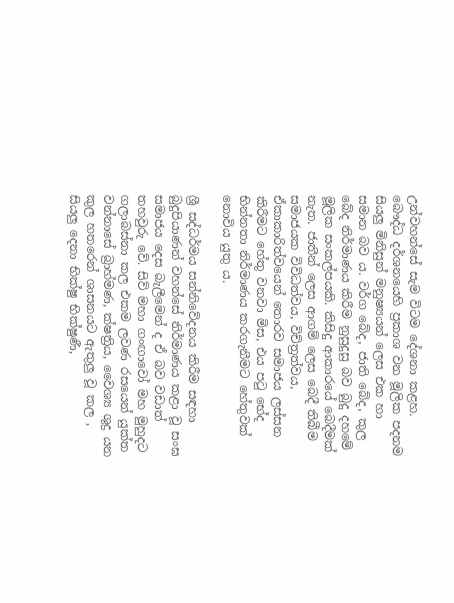උන්වහන්සේ සැම විටම දේශනා කළහ. බෞද්ධ දර්ශනයෙහි ප්‍රකාශ වන මූලික පදනම සියලු මිනිසුන් මනුෂ්‍යයන් ලෙස එක හා සමාන බව ය. වර්ග බේද, ජාති බේද, කුල බේද නිර්මාණය කිරීම නුසුදුසු බව බුදු දහමේ මූලික සංකල්පයකි. කිසිදු ආකාරයේ බෙදීමක් නැත. ජාතීන් ලෙස ආගම් ලෙස බෙදී තිබීම සමාජයක විවිධත්වය, විච්ත්‍රත්වය, ඒකාකාරිත්වයෙන් තොරව සමාජය ලස්සන කිරීමට හේතු වනවා මිස, එය පටු භේද භින්නතා නිර්මාණය කරගැනීමට හේතුවක් නොවිය යුතු ය.

ශ්‍රී සද්ධර්මය සන්නිවේදනය කිරීම සඳහා බුදුපියාණන් වහන්සේ නිර්මාණය කළා වූ සංඝ සමාජය දෙස බැලීමෙන් ද ඒ බව වඩාත් තහවුරු වේ. සිව් මහා ගංඟාවෝ මහ මුහුදට ගලාබස්නා කල එකම ලවණ රසයෙන් යුක්ත වන්නාසේ බ්‍රාහ්මණ, ක්ෂත්‍රිය, වෛශ්‍ය ශුද්‍ර යන කුල හතරෙන් ශාසනයට ඇතුලු වූ කල , සියලු දෙනා භික්ෂු භික්ෂුණී,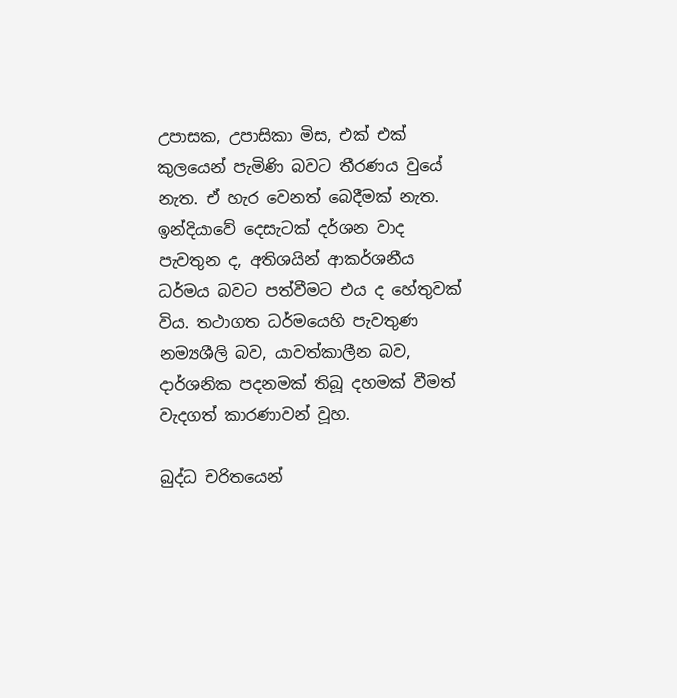උපාසක, උපාසිකා මිස, එක් එක් කුලයෙන් පැමිණි බවට තීරණය වුයේ නැත. ඒ හැර වෙනත් බෙදීමක් නැත. ඉන්දියාවේ දෙසැටක් දර්ශන වාද පැවතුන ද, අතිශයින් ආකර්ශනීය ධර්මය බවට පත්වීමට එය ද හේතුවක් විය. තථාගත ධර්මයෙහි පැවතුණ නම්‍යශීලි බව, යාවත්කාලීන බව, දාර්ශනික පදනමක් තිබූ දහමක් වීමත් වැදගත් කාරණාවන් වූහ.

බුද්ධ චරිතයෙන්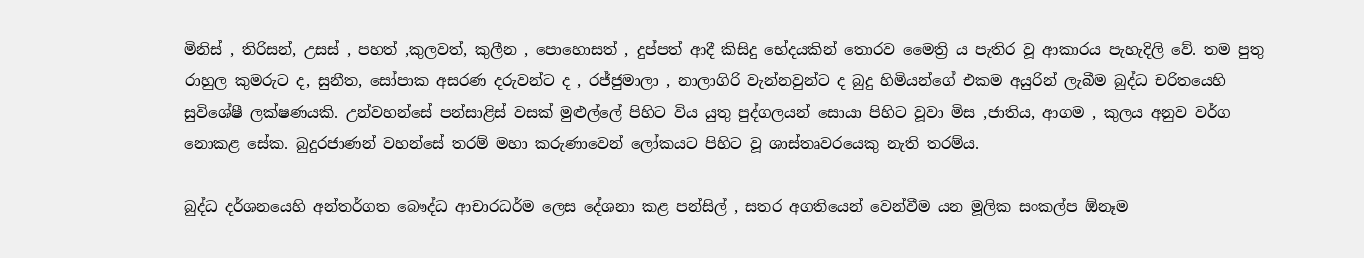මිනිස් , තිරිසන්, උසස් , පහත් ,කුලවත්, කුලීන , පොහොසත් , දුප්පත් ආදී කිසිදු භේදයකින් තොරව මෛත්‍රි ය පැතිර වූ ආකාරය පැහැදිලි වේ. තම පුතු රාහුල කුමරුට ද, සුනීත, සෝපාක අසරණ දරුවන්ට ද , රජ්ජුමාලා , නාලාගිරි වැන්නවුන්ට ද බුදු හිමියන්ගේ එකම අයුරින් ලැබීම බුද්ධ චරිතයෙහි සුවිශේෂී ලක්ෂණයකි. උන්වහන්සේ පන්සාළිස් වසක් මුළුල්ලේ පිහිට විය යුතු පුද්ගලයන් සොයා පිහිට වූවා මිස ,ජාතිය, ආගම , කුලය අනුව වර්ග නොකළ සේක. බුදුරජාණන් වහන්සේ තරම් මහා කරුණාවෙන් ලෝකයට පිහිට වූ ශාස්තෘවරයෙකු නැති තරම්ය.

බුද්ධ දර්ශනයෙහි අන්තර්ගත බෞද්ධ ආචාරධර්ම ලෙස දේශනා කළ පන්සිල් , සතර අගතියෙන් වෙන්වීම යන මූලික සංකල්ප ඕනෑම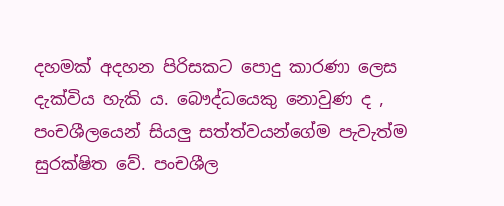දහමක් අදහන පිරිසකට පොදු කාරණා ලෙස දැක්විය හැකි ය. බෞද්ධයෙකු නොවුණ ද , පංචශීලයෙන් සියලු සත්ත්වයන්ගේම පැවැත්ම සුරක්ෂිත වේ. පංචශීල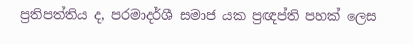ප්‍රතිපත්තිය ද, පරමාදර්ශී සමාජ යක ප්‍රඥප්ති පහක් ලෙස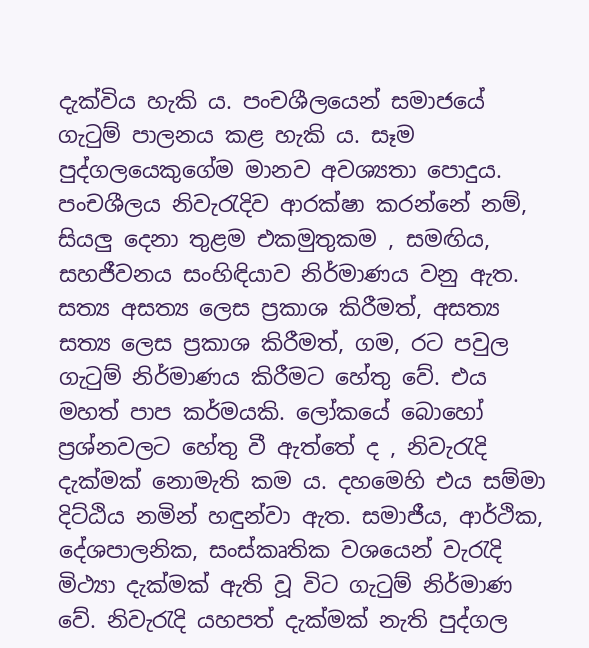දැක්විය හැකි ය. පංචශීලයෙන් සමාජයේ ගැටුම් පාලනය කළ හැකි ය. සෑම පුද්ගලයෙකුගේම මානව අවශ්‍යතා පොදුය. පංචශීලය නිවැරැදිව ආරක්ෂා කරන්නේ නම්, සියලු දෙනා තුළම එකමුතුකම , සමඟිය, සහජීවනය සංහිඳියාව නිර්මාණය වනු ඇත. සත්‍ය අසත්‍ය ලෙස ප්‍රකාශ කිරීමත්, අසත්‍ය සත්‍ය ලෙස ප්‍රකාශ කිරීමත්, ගම, රට පවුල ගැටුම් නිර්මාණය කිරීමට හේතු වේ. එය මහත් පාප කර්මයකි. ලෝකයේ බොහෝ ප්‍රශ්නවලට හේතු වී ඇත්තේ ද , නිවැරැදි දැක්මක් නොමැති කම ය. දහමෙහි එය සම්මා දිට්ඨිය නමින් හඳුන්වා ඇත. සමාජීය, ආර්ථික, දේශපාලනික, සංස්කෘතික වශයෙන් වැරැදි මිථ්‍යා දැක්මක් ඇති වූ විට ගැටුම් නිර්මාණ වේ. නිවැරැදි යහපත් දැක්මක් නැති පුද්ගල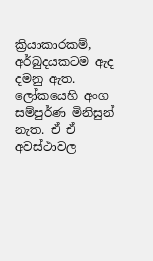ක්‍රියාකාරකම්, අර්බුදයකටම ඇද දමනු ඇත. ලෝකයෙහි අංග සම්පුර්ණ මිනිසුන් නැත. ඒ ඒ අවස්ථාවල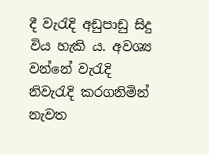දී වැරැදි අඩුපාඩු සිදු විය හැකි ය. අවශ්‍ය වන්නේ වැරැදි නිවැරැදි කරගනිමින් නැවත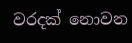වරදක් නොවන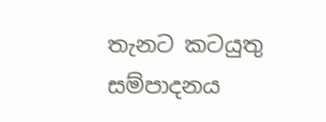තැනට කටයුතු සම්පාදනය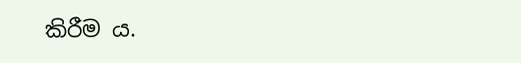කිරීම ය.